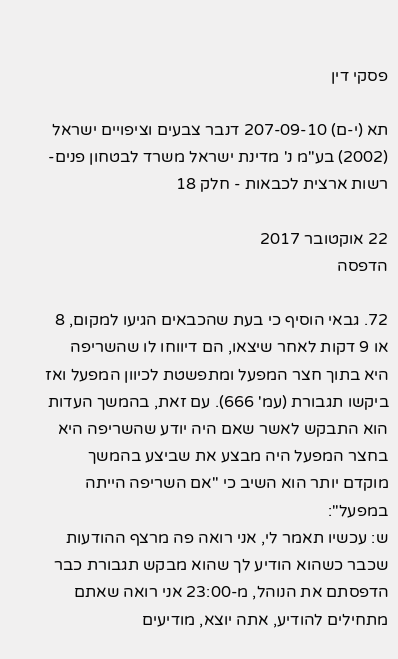פסקי דין

תא (י-ם) 207-09-10 דנבר צבעים וציפויים ישראל (2002) בע"מ נ' מדינת ישראל משרד לבטחון פנים- רשות ארצית לכבאות - חלק 18

22 אוקטובר 2017
הדפסה

72. גבאי הוסיף כי בעת שהכבאים הגיעו למקום, 8 או 9 דקות לאחר שיצאו, הם דיווחו לו שהשריפה היא בתוך חצר המפעל ומתפשטת לכיוון המפעל ואז ביקשו תגבורת (עמ' 666). עם זאת, בהמשך העדות הוא התבקש לאשר שאם היה יודע שהשריפה היא בחצר המפעל היה מבצע את שביצע בהמשך מוקדם יותר הוא השיב כי "אם השריפה הייתה במפעל":
ש: עכשיו תאמר לי, אני רואה פה מרצף ההודעות שכבר כשהוא הודיע לך שהוא מבקש תגבורת כבר הדפסתם את הנוהל, מ-23:00 אני רואה שאתם מתחילים להודיע, אתה יוצא, מודיעים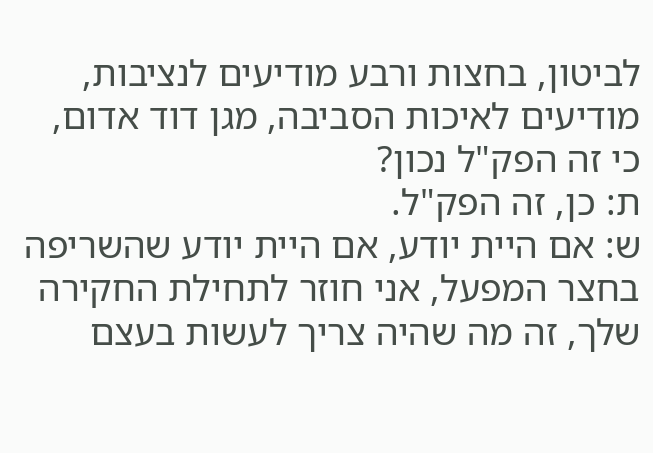לביטון, בחצות ורבע מודיעים לנציבות, מודיעים לאיכות הסביבה, מגן דוד אדום, כי זה הפק"ל נכון?
ת: כן, זה הפק"ל.
ש: אם היית יודע, אם היית יודע שהשריפה בחצר המפעל, אני חוזר לתחילת החקירה שלך, זה מה שהיה צריך לעשות בעצם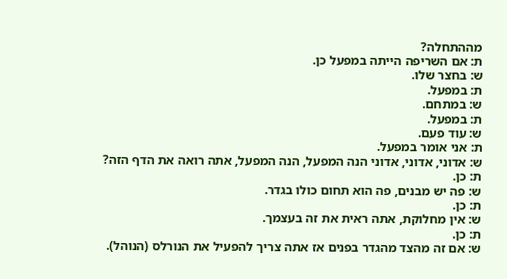מההתחלה?
ת: אם השריפה הייתה במפעל כן.
ש: בחצר שלו.
ת: במפעל.
ש: במתחם.
ת: במפעל.
ש: עוד פעם.
ת: אני אומר במפעל.
ש: אדוני, אדוני, אדוני הנה המפעל, הנה המפעל, אתה רואה את הדף הזה?
ת: כן.
ש: פה יש מבנים, פה הוא תחום כולו בגדר.
ת: כן.
ש: אין מחלוקת, אתה ראית את זה בעצמך.
ת: כן.
ש: אם זה מהצד מהגדר בפנים אז אתה צריך להפעיל את הנורלס (הנוהל).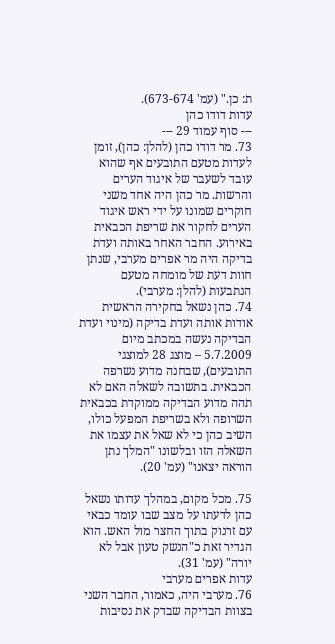ת: כן." (עמ' 673-674).
עדות דודו כהן
--- סוף עמוד 29 ---
73. מר דודו כהן (להלן: כהן), זומן לעדות מטעם התובעים אף שהוא עובד לשעבר של איגוד הערים והרשות. מר כהן היה אחד משני חוקרים שמונו על ידי ראש איגוד הערים לחקור את שריפת הכבאית באירוע. החבר האחר באותה ועדת בדיקה היה מר אפרים מערבי, שנתן חוות דעת של מומחה מטעם הנתבעות (להלן: מערבי).
74. כהן נשאל בחקירה הראשית אודות אותה ועדת בדיקה (מינוי ועדת הבדיקה נעשה במכתב מיום 5.7.2009 – מוצג 28 למוצגי התובעים), שבחנה מדוע נשרפה הכבאית. בתשובה לשאלה האם לא תהה מדוע הבדיקה ממוקדת בכבאית השרופה ולא בשריפת המפעל כולו, השיב כהן כי לא שאל את עצמו את השאלה הזו ובלשונו "המלך נתן הוראה יצאנו" (עמ' 20).

75. מכל מקום, במהלך עדותו נשאל כהן לדעתו על מצב שבו עומד כבאי עם זרנוק בתוך החצר מול האש. הוא הגדיר זאת כ"הנשק טעון אבל לא יורה" (עמ' 31).
עדות אפרים מערבי
76. מערבי היה, כאמור, החבר השני בצוות הבדיקה שבדק את נסיבות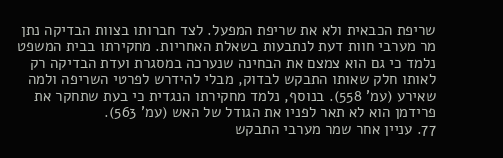שריפת הכבאית ולא את שריפת המפעל. לצד חברותו בצוות הבדיקה נתן מר מערבי חוות דעת לנתבעות בשאלת האחריות. מחקירתו בבית המשפט נלמד כי גם הוא צמצם את הבחינה שנערכה במסגרת ועדת הבדיקה רק לאותו חלק שאותו התבקש לבדוק, מבלי להידרש לפרטי השריפה ולמה שאירע (עמ' 558). בנוסף, נלמד מחקירתו הנגדית כי בעת שתחקר את פרידמן הוא לא תאר לפניו את הגודל של האש (עמ' 563).
77. עניין אחר שמר מערבי התבקש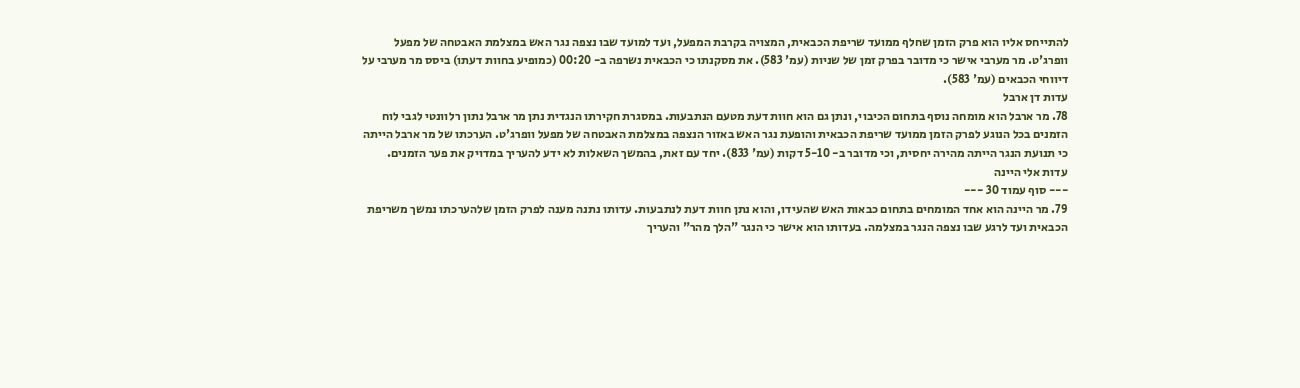להתייחס אליו הוא פרק הזמן שחלף ממועד שריפת הכבאית, המצויה בקרבת המפעל, ועד למועד שבו נצפה נגר האש במצלמת האבטחה של מפעל וופרג'ט. מר מערבי אישר כי מדובר בפרק זמן של שניות (עמ' 583). את מסקנתו כי הכבאית נשרפה ב- 00:20 (כמופיע בחוות דעתו) ביסס מר מערבי על דיווחי הכבאים (עמ' 583).
עדות דן ארבל
78. מר ארבל הוא מומחה נוסף בתחום הכיבוי, ונתן גם הוא חוות דעת מטעם הנתבעות. במסגרת חקירתו הנגדית נתן מר ארבל נתון רלוונטי לגבי לוח הזמנים בכל הנוגע לפרק הזמן ממועד שריפת הכבאית והופעת נגר האש באזור הנצפה במצלמת האבטחה של מפעל וופרג'ט. הערכתו של מר ארבל הייתה כי תנועת הנגר הייתה מהירה יחסית, וכי מדובר ב- 5-10 דקות (עמ' 833). יחד עם זאת, בהמשך השאלות לא ידע להעריך במדויק את פער הזמנים.
עדות אלי היינה
--- סוף עמוד 30 ---
79. מר היינה הוא אחד המומחים בתחום כבאות האש שהעידו, והוא נתן חוות דעת לנתבעות. עדותו נתנה מענה לפרק הזמן שלהערכתו נמשך משריפת הכבאית ועד לרגע שבו נצפה הנגר במצלמה. בעדותו הוא אישר כי הנגר "הלך מהר" והעריך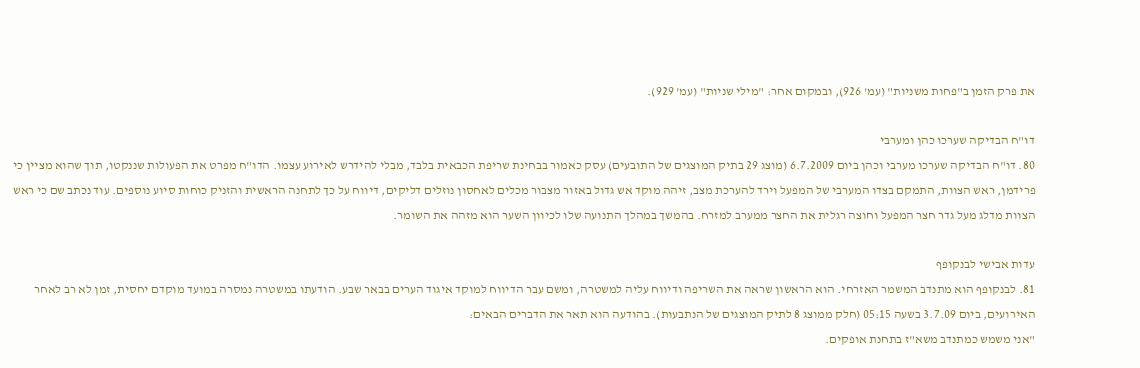את פרק הזמן ב"פחות משניות" (עמ' 926), ובמקום אחר: "מילי שניות" (עמ' 929).

דו"ח הבדיקה שערכו כהן ומערבי
80. דו"ח הבדיקה שערכו מערבי וכהן ביום 6.7.2009 (מוצג 29 בתיק המוצגים של התובעים) עסק כאמור בבחינת שריפת הכבאית בלבד, מבלי להידרש לאירוע עצמו. הדו"ח מפרט את הפעולות שננקטו, תוך שהוא מציין כי פרידמן, ראש הצוות, התמקם בצדו המערבי של המפעל וירד להערכת מצב, זיהה מוקד אש גדול באזור מצבור מכלים לאחסון נוזלים דליקים, דיווח על כך לתחנה הראשית והזניק כוחות סיוע נוספים. עוד נכתב שם כי ראש הצוות מדלג מעל גדר חצר המפעל וחוצה רגלית את החצר ממערב למזרח. בהמשך במהלך התנועה שלו לכיוון השער הוא מזהה את השומר.

עדות אבישי לבנקופף
81. לבנקופף הוא מתנדב המשמר האזרחי. הוא הראשון שראה את השריפה ודיווח עליה למשטרה, ומשם עבר הדיווח למוקד איגוד הערים בבאר שבע. הודעתו במשטרה נמסרה במועד מוקדם יחסית, זמן לא רב לאחר האירועים, ביום 3.7.09 בשעה 05:15 (חלק ממוצג 8 לתיק המוצגים של הנתבעות). בהודעה הוא תאר את הדברים הבאים:
"אני משמש כמתנדב משא"ז בתחנת אופקים.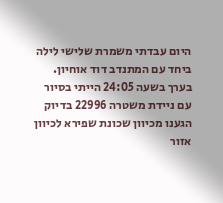היום עבדתי משמרת שלישי לילה ביחד עם המתנדב דוד אוחיון. בערך בשעה 24:05 הייתי בסיור עם ניידת משטרה 22996 בדיוק הגענו מכיוון שכונת שפירא לכיוון אזור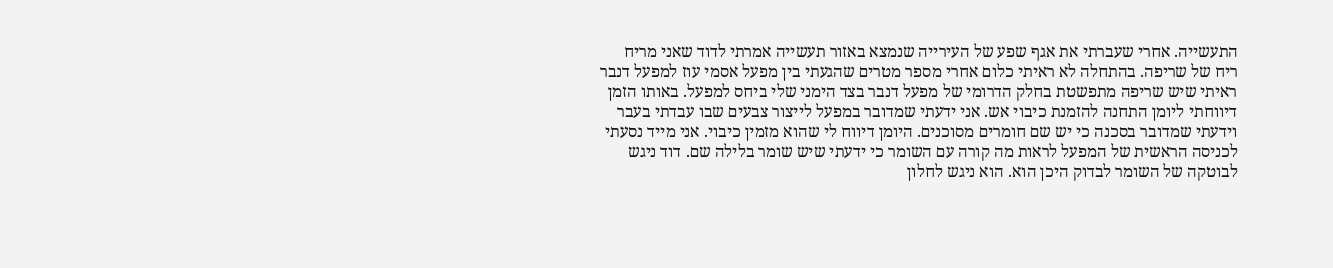התעשייה. אחרי שעברתי את אגף שפע של העירייה שנמצא באזור תעשייה אמרתי לדוד שאני מריח ריח של שריפה. בהתחלה לא ראיתי כלום אחרי מספר מטרים שהגעתי בין מפעל אסמי עוז למפעל דנבר ראיתי שיש שריפה מתפשטת בחלק הדרומי של מפעל דנבר בצד הימני שלי ביחס למפעל. באותו הזמן דיווחתי ליומן התחנה להזמנת כיבוי אש. אני ידעתי שמדובר במפעל לייצור צבעים שבו עבדתי בעבר וידעתי שמדובר בסכנה כי יש שם חומרים מסוכנים. היומן דיווח לי שהוא מזמין כיבוי. אני מייד נסעתי לכניסה הראשית של המפעל לראות מה קורה עם השומר כי ידעתי שיש שומר בלילה שם. דוד ניגש לבוטקה של השומר לבדוק היכן הוא. הוא ניגש לחלון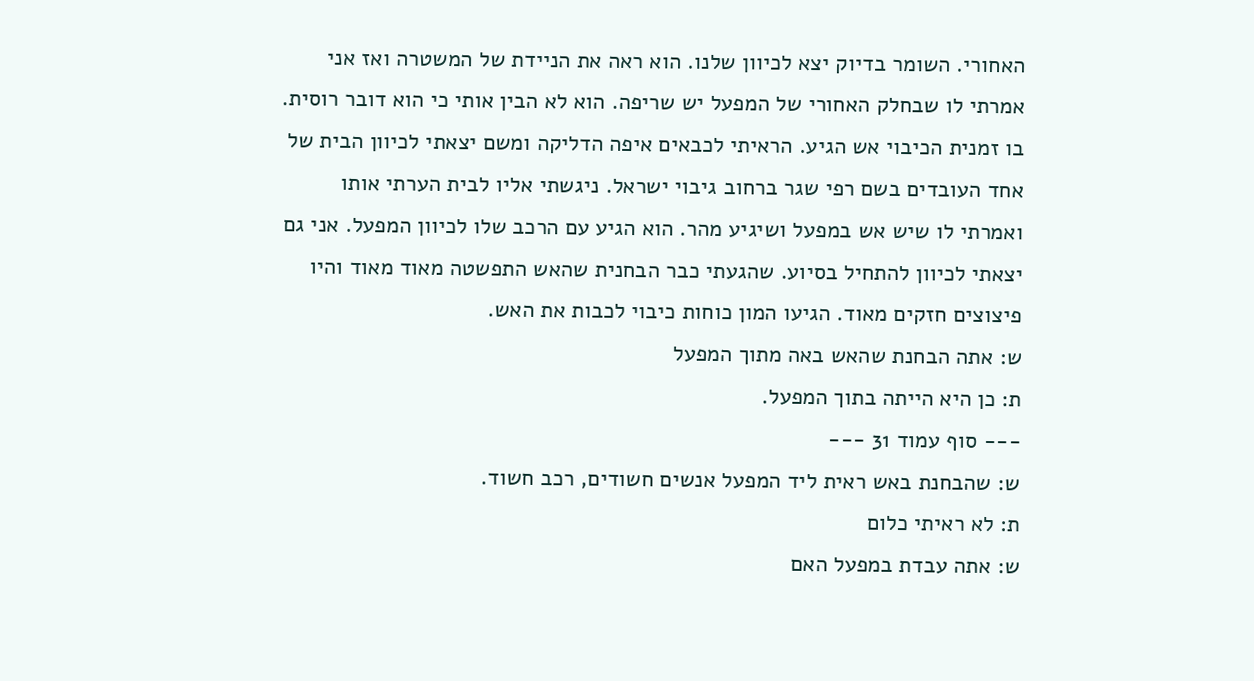האחורי. השומר בדיוק יצא לכיוון שלנו. הוא ראה את הניידת של המשטרה ואז אני אמרתי לו שבחלק האחורי של המפעל יש שריפה. הוא לא הבין אותי כי הוא דובר רוסית. בו זמנית הכיבוי אש הגיע. הראיתי לכבאים איפה הדליקה ומשם יצאתי לכיוון הבית של אחד העובדים בשם רפי שגר ברחוב גיבוי ישראל. ניגשתי אליו לבית הערתי אותו ואמרתי לו שיש אש במפעל ושיגיע מהר. הוא הגיע עם הרכב שלו לכיוון המפעל. אני גם יצאתי לכיוון להתחיל בסיוע. שהגעתי כבר הבחנית שהאש התפשטה מאוד מאוד והיו פיצוצים חזקים מאוד. הגיעו המון כוחות כיבוי לכבות את האש.
ש: אתה הבחנת שהאש באה מתוך המפעל
ת: כן היא הייתה בתוך המפעל.
--- סוף עמוד 31 ---
ש: שהבחנת באש ראית ליד המפעל אנשים חשודים, רכב חשוד.
ת: לא ראיתי כלום
ש: אתה עבדת במפעל האם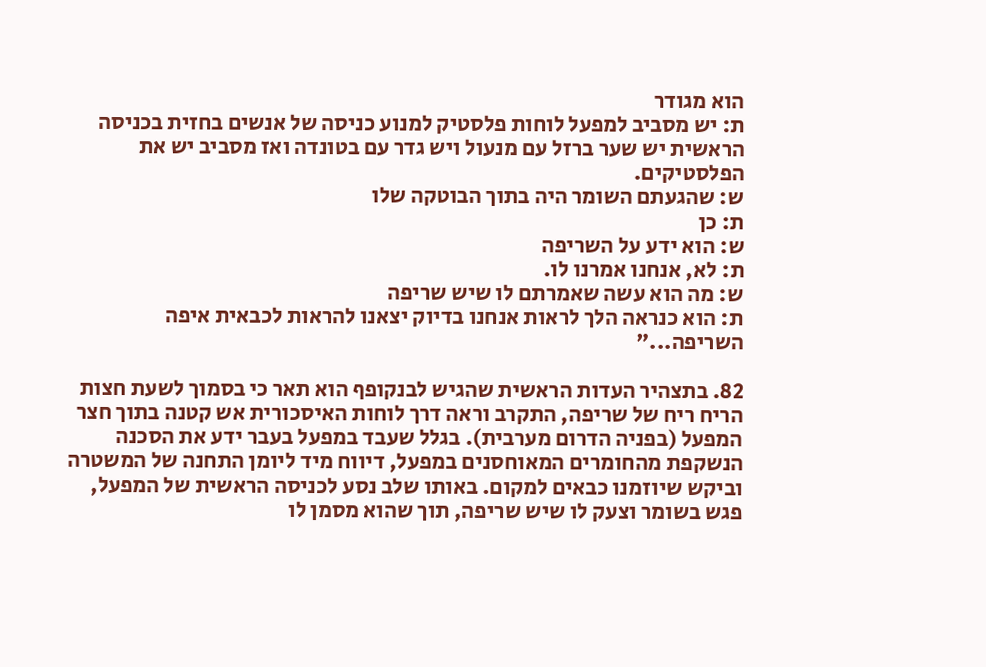הוא מגודר
ת: יש מסביב למפעל לוחות פלסטיק למנוע כניסה של אנשים בחזית בכניסה הראשית יש שער ברזל עם מנעול ויש גדר עם בטונדה ואז מסביב יש את הפלסטיקים.
ש: שהגעתם השומר היה בתוך הבוטקה שלו
ת: כן
ש: הוא ידע על השריפה
ת: לא, אנחנו אמרנו לו.
ש: מה הוא עשה שאמרתם לו שיש שריפה
ת: הוא כנראה הלך לראות אנחנו בדיוק יצאנו להראות לכבאית איפה השריפה..."

82. בתצהיר העדות הראשית שהגיש לבנקופף הוא תאר כי בסמוך לשעת חצות הריח ריח של שריפה, התקרב וראה דרך לוחות האיסכורית אש קטנה בתוך חצר המפעל (בפניה הדרום מערבית). בגלל שעבד במפעל בעבר ידע את הסכנה הנשקפת מהחומרים המאוחסנים במפעל, דיווח מיד ליומן התחנה של המשטרה וביקש שיוזמנו כבאים למקום. באותו שלב נסע לכניסה הראשית של המפעל, פגש בשומר וצעק לו שיש שריפה, תוך שהוא מסמן לו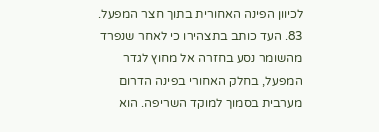לכיוון הפינה האחורית בתוך חצר המפעל.
83. העד כותב בתצהירו כי לאחר שנפרד מהשומר נסע בחזרה אל מחוץ לגדר המפעל, בחלק האחורי בפינה הדרום מערבית בסמוך למוקד השריפה. הוא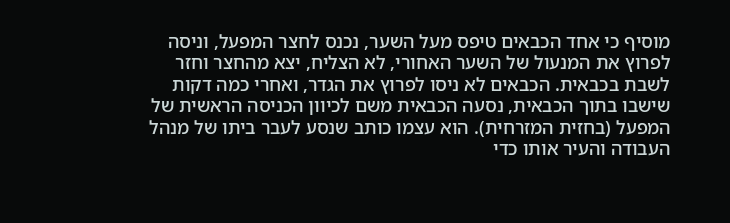מוסיף כי אחד הכבאים טיפס מעל השער, נכנס לחצר המפעל, וניסה לפרוץ את המנעול של השער האחורי, לא הצליח, יצא מהחצר וחזר לשבת בכבאית. הכבאים לא ניסו לפרוץ את הגדר, ואחרי כמה דקות שישבו בתוך הכבאית, נסעה הכבאית משם לכיוון הכניסה הראשית של המפעל (בחזית המזרחית). הוא עצמו כותב שנסע לעבר ביתו של מנהל העבודה והעיר אותו כדי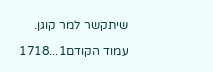שיתקשר למר קוגן.

עמוד הקודם1...1718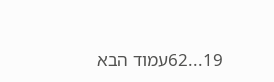19...62עמוד הבא